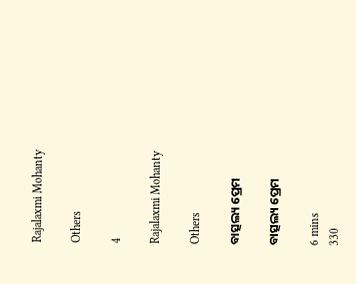Rajalaxmi Mohanty

Others

4

Rajalaxmi Mohanty

Others

ବାତ୍ସଲ୍ୟ ପ୍ରେମ

ବାତ୍ସଲ୍ୟ ପ୍ରେମ

6 mins
330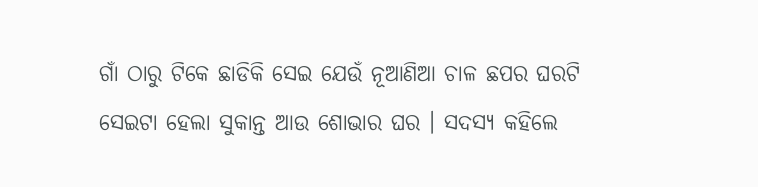ଗାଁ ଠାରୁ ଟିକେ ଛାଡିକି ସେଇ ଯେଉଁ ନୂଆଣିଆ ଚାଳ ଛପର ଘରଟି ସେଇଟା ହେଲା ସୁକାନ୍ତ ଆଉ ଶୋଭାର ଘର । ସଦସ୍ୟ କହିଲେ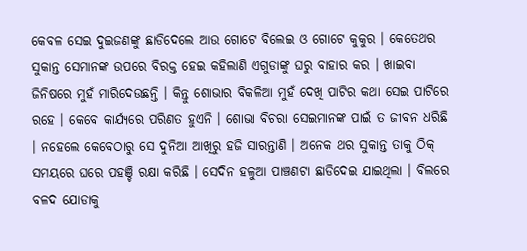କେବଳ ସେଇ ଦୁଇଜଣଙ୍କୁ ଛାଡିଦେଲେ ଆଉ ଗୋଟେ ବିଲେଇ ଓ ଗୋଟେ କୁକୁର । କେତେଥର ସୁକାନ୍ତ ସେମାନଙ୍କ ଉପରେ ବିରକ୍ତ ହେଇ କହିଲାଣି ଏଗୁଡାଙ୍କୁ ଘରୁ ବାହାର କର । ଖାଇବା ଜିନିଷରେ ମୁହଁ ମାରିଦେଉଛନ୍ତି । କିନ୍ତୁ ଶୋଭାର ବିକଳିଆ ମୁହଁ ଦେଖି ପାଟିର କଥା ସେଇ ପାଟିରେ ରହେ । କେବେ କାର୍ଯ୍ୟରେ ପରିଣତ ହୁଏନି । ଶୋଭା ବିଚରା ସେଇମାନଙ୍କ ପାଇଁ ତ ଜୀବନ ଧରିଛି । ନହେଲେ କେବେଠାରୁ ସେ ଦୁନିଆ ଆଖିରୁ ହଜି ସାରନ୍ତାଣି । ଅନେକ ଥର ସୁକାନ୍ତ ତାକୁ ଠିକ୍ ସମୟରେ ଘରେ ପହଞ୍ଚି ରକ୍ଷା କରିଛି । ସେଦିନ ହଳୁଆ ପାଞ୍ଚଣଟା ଛାଡିଦେଇ ଯାଇଥିଲା । ବିଲରେ ବଳଦ ଯୋଡାକୁ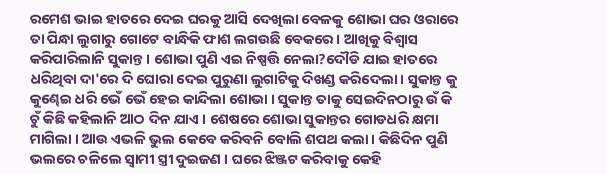ରମେଶ ଭାଇ ହାତରେ ଦେଇ ଘରକୁ ଆସି ଦେଖିଲା ବେଳକୁ ଶୋଭା ଘର ଓରାରେ ତା ପିନ୍ଧା ଲୁଗାରୁ ଗୋଟେ ବାନ୍ଧିକି ଫାଶ ଲଗଉଛି ବେକରେ । ଆଖିକୁ ବିଶ୍ୱାସ କରିପାରିଲାନି ସୁକାନ୍ତ । ଶୋଭା ପୁଣି ଏଇ ନିଷ୍ପତ୍ତି ନେଲା?ଦୌଡି ଯାଇ ହାତରେ ଧରିଥିବା ଦା'ରେ ଦି ଘୋରା ଦେଇ ପୁରୁଣା ଲୁଗାଟିକୁ ଦିଖଣ୍ଡ କରିଦେଲା । ସୁକାନ୍ତ କୁ କୁଣ୍ଢେଇ ଧରି ଭେଁ ଭେଁ ହେଇ କାନ୍ଦିଲା ଶୋଭା । ସୁକାନ୍ତ ତାକୁ ସେଇଦିନଠାରୁ ଉଁ କି ଚୁଁ କିଛି କହିଲାନି ଆଠ ଦିନ ଯାଏ । ଶେଷରେ ଶୋଭା ସୁକାନ୍ତର ଗୋଡଧରି କ୍ଷମା ମାଗିଲା । ଆଉ ଏଭଳି ଭୁଲ କେବେ କରିବନି ବୋଲି ଶପଥ କଲା । କିଛିଦିନ ପୁଣି ଭଲରେ ଚଳିଲେ ସ୍ବାମୀ ସ୍ତ୍ରୀ ଦୁଇଜଣ । ଘରେ ଝିଞ୍ଜଟ କରିବାକୁ କେହି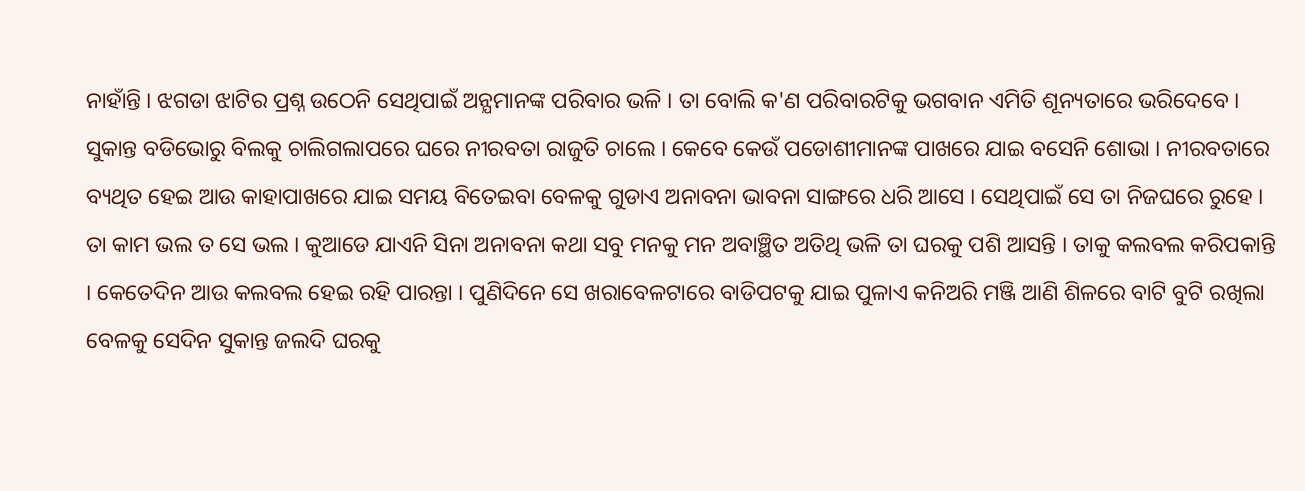ନାହାଁନ୍ତି । ଝଗଡା ଝାଟିର ପ୍ରଶ୍ନ ଉଠେନି ସେଥିପାଇଁ ଅନ୍ଯମାନଙ୍କ ପରିବାର ଭଳି । ତା ବୋଲି କ'ଣ ପରିବାରଟିକୁ ଭଗବାନ ଏମିତି ଶୂନ୍ୟତାରେ ଭରିଦେବେ । ସୁକାନ୍ତ ବଡିଭୋରୁ ବିଲକୁ ଚାଲିଗଲାପରେ ଘରେ ନୀରବତା ରାଜୁତି ଚାଲେ । କେବେ କେଉଁ ପଡୋଶୀମାନଙ୍କ ପାଖରେ ଯାଇ ବସେନି ଶୋଭା । ନୀରବତାରେ ବ୍ୟଥିତ ହେଇ ଆଉ କାହାପାଖରେ ଯାଇ ସମୟ ବିତେଇବା ବେଳକୁ ଗୁଡାଏ ଅନାବନା ଭାବନା ସାଙ୍ଗରେ ଧରି ଆସେ । ସେଥିପାଇଁ ସେ ତା ନିଜଘରେ ରୁହେ । ତା କାମ ଭଲ ତ ସେ ଭଲ । କୁଆଡେ ଯାଏନି ସିନା ଅନାବନା କଥା ସବୁ ମନକୁ ମନ ଅବାଞ୍ଛିତ ଅତିଥି ଭଳି ତା ଘରକୁ ପଶି ଆସନ୍ତି । ତାକୁ କଲବଲ କରିପକାନ୍ତି । କେତେଦିନ ଆଉ କଲବଲ ହେଇ ରହି ପାରନ୍ତା । ପୁଣିଦିନେ ସେ ଖରାବେଳଟାରେ ବାଡିପଟକୁ ଯାଇ ପୁଳାଏ କନିଅରି ମଞ୍ଜି ଆଣି ଶିଳରେ ବାଟି ବୁଟି ରଖିଲା ବେଳକୁ ସେଦିନ ସୁକାନ୍ତ ଜଲଦି ଘରକୁ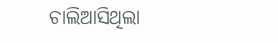ଚାଲିଆସିଥିଲା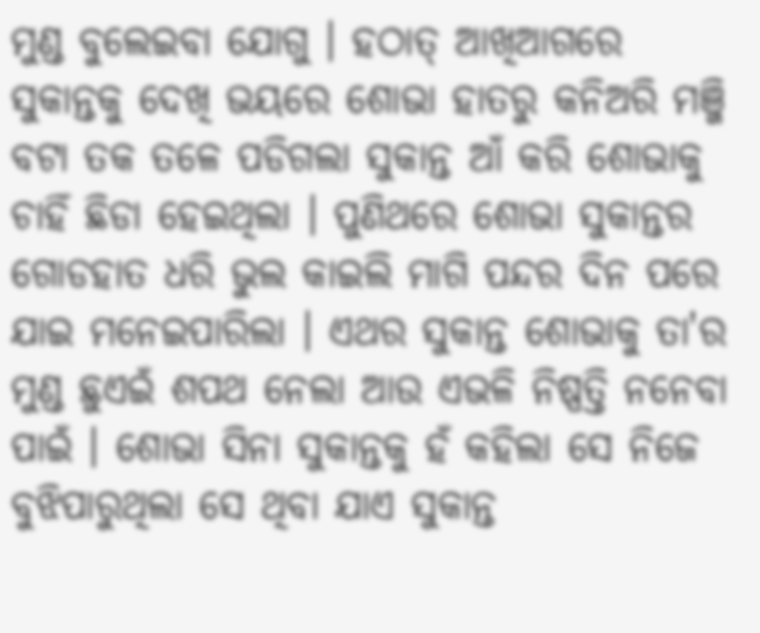ମୁଣ୍ଡ ବୁଲେଇବା ଯୋଗୁ । ହଠାତ୍ ଆଖିଆଗରେ ସୁକାନ୍ତକୁ ଦେଖି ଭୟରେ ଶୋଭା ହାତରୁ କନିଅରି ମଞ୍ଜି ବଟା ତକ ତଳେ ପଡିଗଲା ସୁକାନ୍ତ ଆଁ କରି ଶୋଭାକୁ ଚାହିଁ ଛିଡା ହେଇଥିଲା । ପୁଣିଥରେ ଶୋଭା ସୁକାନ୍ତର ଗୋଡହାତ ଧରି ଭୁଲ କାଇଲି ମାଗି ପନ୍ଦର ଦିନ ପରେ ଯାଇ ମନେଇପାରିଲା । ଏଥର ସୁକାନ୍ତ ଶୋଭାକୁ ତା'ର ମୁଣ୍ଡ ଛୁଏଇଁ ଶପଥ ନେଲା ଆଉ ଏଭଳି ନିଷ୍ପତ୍ତି ନନେବା ପାଇଁ । ଶୋଭା ସିନା ସୁକାନ୍ତକୁ ହଁ କହିଲା ସେ ନିଜେ ବୁଝିପାରୁଥିଲା ସେ ଥିବା ଯାଏ ସୁକାନ୍ତ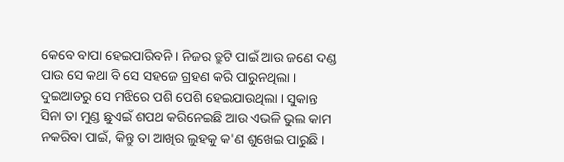କେବେ ବାପା ହେଇପାରିବନି । ନିଜର ତ୍ରୁଟି ପାଇଁ ଆଉ ଜଣେ ଦଣ୍ଡ ପାଉ ସେ କଥା ବି ସେ ସହଜେ ଗ୍ରହଣ କରି ପାରୁନଥିଲା । ଦୁଇଆଡରୁ ସେ ମଝିରେ ପଶି ପେଶି ହେଇଯାଉଥିଲା । ସୁକାନ୍ତ ସିନା ତା ମୁଣ୍ଡ ଛୁଏଇଁ ଶପଥ କରିନେଇଛି ଆଉ ଏଭଳି ଭୁଲ କାମ ନକରିବା ପାଇଁ, କିନ୍ତୁ ତା ଆଖିର ଲୁହକୁ କ'ଣ ଶୁଖେଇ ପାରୁଛି ।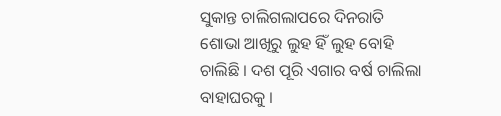ସୁକାନ୍ତ ଚାଲିଗଲାପରେ ଦିନରାତି ଶୋଭା ଆଖିରୁ ଲୁହ ହିଁ ଲୁହ ବୋହି ଚାଲିଛି । ଦଶ ପୂରି ଏଗାର ବର୍ଷ ଚାଲିଲା ବାହାଘରକୁ ।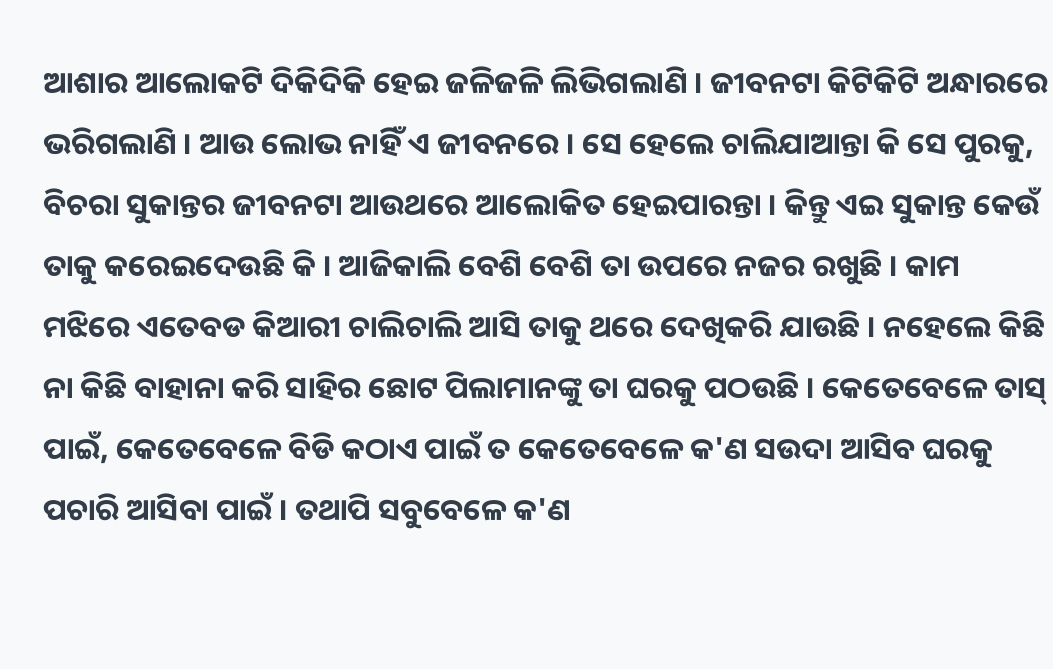ଆଶାର ଆଲୋକଟି ଦିକିଦିକି ହେଇ ଜଳିଜଳି ଲିଭିଗଲାଣି । ଜୀବନଟା କିଟିକିଟି ଅନ୍ଧାରରେ ଭରିଗଲାଣି । ଆଉ ଲୋଭ ନାହିଁ ଏ ଜୀବନରେ । ସେ ହେଲେ ଚାଲିଯାଆନ୍ତା କି ସେ ପୁରକୁ, ବିଚରା ସୁକାନ୍ତର ଜୀବନଟା ଆଉଥରେ ଆଲୋକିତ ହେଇପାରନ୍ତା । କିନ୍ତୁ ଏଇ ସୁକାନ୍ତ କେଉଁ ତାକୁ କରେଇଦେଉଛି କି । ଆଜିକାଲି ବେଶି ବେଶି ତା ଉପରେ ନଜର ରଖୁଛି । କାମ ମଝିରେ ଏତେବଡ କିଆରୀ ଚାଲିଚାଲି ଆସି ତାକୁ ଥରେ ଦେଖିକରି ଯାଉଛି । ନହେଲେ କିଛି ନା କିଛି ବାହାନା କରି ସାହିର ଛୋଟ ପିଲାମାନଙ୍କୁ ତା ଘରକୁ ପଠଉଛି । କେତେବେଳେ ତାସ୍ ପାଇଁ, କେତେବେଳେ ବିଡି କଠାଏ ପାଇଁ ତ କେତେବେଳେ କ'ଣ ସଉଦା ଆସିବ ଘରକୁ ପଚାରି ଆସିବା ପାଇଁ । ତଥାପି ସବୁବେଳେ କ'ଣ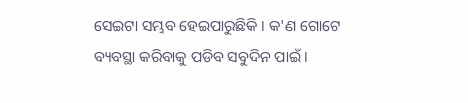ସେଇଟା ସମ୍ଭବ ହେଇପାରୁଛିକି । କ'ଣ ଗୋଟେ ବ୍ୟବସ୍ଥା କରିବାକୁ ପଡିବ ସବୁଦିନ ପାଇଁ ।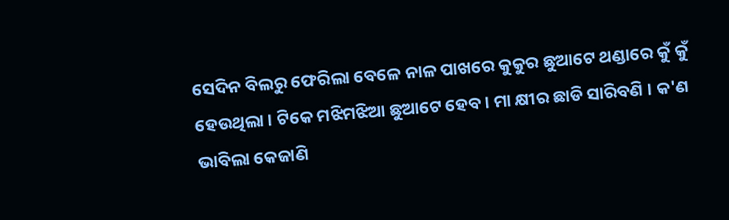ସେଦିନ ବିଲରୁ ଫେରିଲା ବେଳେ ନାଳ ପାଖରେ କୁକୁର ଛୁଆଟେ ଥଣ୍ଡାରେ କୁଁ କୁଁ ହେଉଥିଲା । ଟିକେ ମଝିମଝିଆ ଛୁଆଟେ ହେବ । ମା କ୍ଷୀର ଛାଡି ସାରିବଣି । କ'ଣ ଭାବିଲା କେଜାଣି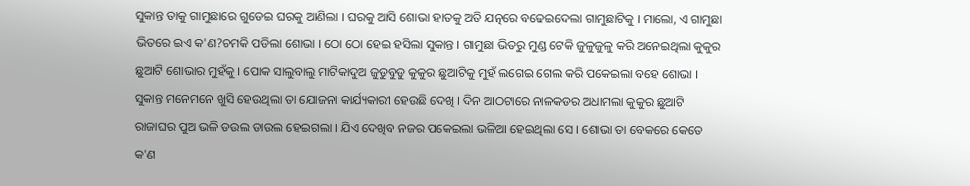ସୁକାନ୍ତ ତାକୁ ଗାମୁଛାରେ ଗୁଡେଇ ଘରକୁ ଆଣିଲା । ଘରକୁ ଆସି ଶୋଭା ହାତକୁ ଅତି ଯତ୍ନରେ ବଢେଇଦେଲା ଗାମୁଛାଟିକୁ । ମାଲୋ, ଏ ଗାମୁଛା ଭିତରେ ଇଏ କ'ଣ?ଚମକି ପଡିଲା ଶୋଭା । ଠୋ ଠୋ ହେଇ ହସିଲା ସୁକାନ୍ତ । ଗାମୁଛା ଭିତରୁ ମୁଣ୍ଡ ଟେକି ଜୁଳୁଜୁଳୁ କରି ଅନେଇଥିଲା କୁକୁର ଛୁଆଟି ଶୋଭାର ମୁହଁକୁ । ପୋକ ସାଲୁବାଲୁ ମାଟିକାଦୁଅ ଜୁଡୁବୁଡୁ କୁକୁର ଛୁଆଟିକୁ ମୁହଁ ଲଗେଇ ଗେଲ କରି ପକେଇଲା ବହେ ଶୋଭା । ସୁକାନ୍ତ ମନେମନେ ଖୁସି ହେଉଥିଲା ତା ଯୋଜନା କାର୍ଯ୍ୟକାରୀ ହେଉଛି ଦେଖି । ଦିନ ଆଠଟାରେ ନାଳକଡର ଅଧାମଲା କୁକୁର ଛୁଆଟି ରାଜାଘର ପୁଅ ଭଳି ଡଉଲ ଡାଉଲ ହେଇଗଲା । ଯିଏ ଦେଖିବ ନଜର ପକେଇଲା ଭଳିଆ ହେଇଥିଲା ସେ । ଶୋଭା ତା ବେକରେ କେତେ କ'ଣ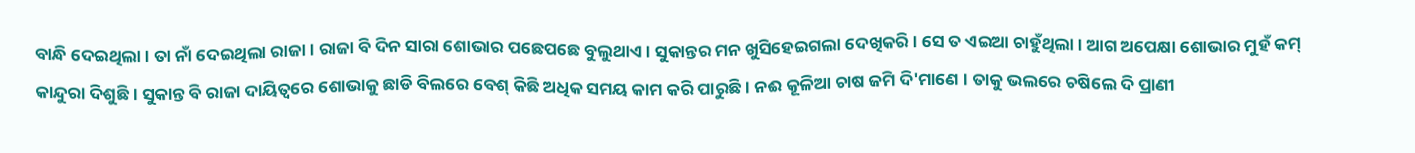ବାନ୍ଧି ଦେଇଥିଲା । ତା ନାଁ ଦେଇଥିଲା ରାଜା । ରାଜା ବି ଦିନ ସାରା ଶୋଭାର ପଛେପଛେ ବୁଲୁଥାଏ । ସୁକାନ୍ତର ମନ ଖୁସିହେଇଗଲା ଦେଖିକରି । ସେ ତ ଏଇଆ ଚାହୁଁଥିଲା । ଆଗ ଅପେକ୍ଷା ଶୋଭାର ମୁହଁ କମ୍ କାନ୍ଦୁରା ଦିଶୁଛି । ସୁକାନ୍ତ ବି ରାଜା ଦାୟିତ୍ୱରେ ଶୋଭାକୁ ଛାଡି ବିଲରେ ବେଶ୍ କିଛି ଅଧିକ ସମୟ କାମ କରି ପାରୁଛି । ନଈ କୂଳିଆ ଚାଷ ଜମି ଦି'ମାଣେ । ତାକୁ ଭଲରେ ଚଷିଲେ ଦି ପ୍ରାଣୀ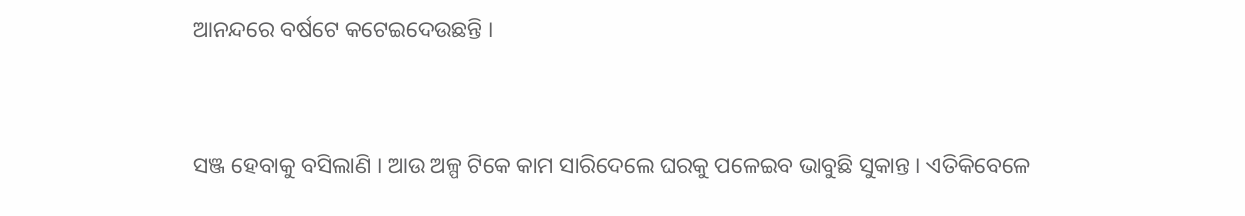ଆନନ୍ଦରେ ବର୍ଷଟେ କଟେଇଦେଉଛନ୍ତି ।


ସଞ୍ଜ ହେବାକୁ ବସିଲାଣି । ଆଉ ଅଳ୍ପ ଟିକେ କାମ ସାରିଦେଲେ ଘରକୁ ପଳେଇବ ଭାବୁଛି ସୁକାନ୍ତ । ଏତିକିବେଳେ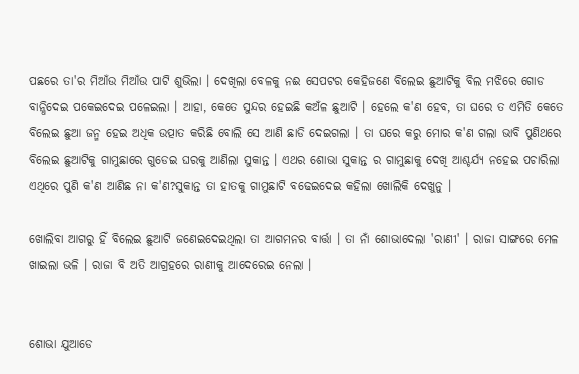ପଛରେ ତା'ର ମିଆଁଉ ମିଆଁଉ ପାଟି ଶୁଭିଲା । ଦେଖିଲା ବେଳକୁ ନଈ ସେପଟର କେହିଜଣେ ବିଲେଇ ଛୁଆଟିକୁ ବିଲ ମଝିରେ ଗୋଡ ବାନ୍ଧିଦେଇ ପକେଇଦେଇ ପଳେଇଲା । ଆହା, କେତେ ସୁନ୍ଦର ହେଇଛି କଅଁଳ ଛୁଆଟି । ହେଲେ କ'ଣ ହେବ, ତା ଘରେ ତ ଏମିତି କେତେ ବିଲେଇ ଛୁଆ ଜନ୍ମ ହେଇ ଅଧିକ ଉତ୍ପାତ କରିଛି ବୋଲି ସେ ଆଣି ଛାଡି ଦେଇଗଲା । ତା ଘରେ କରୁ ମୋର କ'ଣ ଗଲା ଭାବି ପୁଣିଥରେ ବିଲେଇ ଛୁଆଟିକୁ ଗାମୁଛାରେ ଗୁଡେଇ ଘରକୁ ଆଣିଲା ସୁକାନ୍ତ । ଏଥର ଶୋଭା ସୁକାନ୍ତ ର ଗାମୁଛାକୁ ଦେଖି ଆଶ୍ଚର୍ଯ୍ୟ ନହେଇ ପଚାରିଲା ଏଥିରେ ପୁଣି କ'ଣ ଆଣିଛ ନା କ'ଣ?ସୁକାନ୍ତ ତା ହାତକୁ ଗାମୁଛାଟି ବଢେଇଦେଇ କହିଲା ଖୋଲିକି ଦେଖୁନୁ ।

ଖୋଲିବା ଆଗରୁ ହିଁ ବିଲେଇ ଛୁଆଟି ଜଣେଇଦେଇଥିଲା ତା ଆଗମନର ବାର୍ତ୍ତା । ତା ନାଁ ଶୋଭାଦେଲା 'ରାଣୀ' । ରାଜା ସାଙ୍ଗରେ ମେଳ ଖାଇଲା ଭଳି । ରାଜା ବି ଅତି ଆଗ୍ରହରେ ରାଣୀକୁ ଆଦେରେଇ ନେଲା ।


ଶୋଭା ଯୁଆଡେ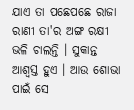ଯାଏ ତା ପଛେପଛେ ରାଜା ରାଣୀ ତା'ର ଅଙ୍ଗ ରକ୍ଷୀ ଭଳି ଚାଲନ୍ତି । ସୁକାନ୍ତ ଆଶ୍ୱସ୍ତ ହୁଏ । ଆଉ ଶୋଭା ପାଇଁ ସେ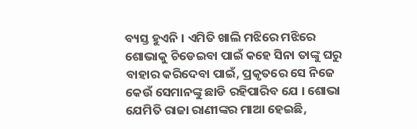ବ୍ୟସ୍ତ ହୁଏନି । ଏମିତି ଖାଲି ମଝିରେ ମଝିରେ ଶୋଭାକୁ ଚିଡେଇବା ପାଇଁ କହେ ସିନା ତାଙ୍କୁ ଘରୁ ବାହାର କରିଦେବା ପାଇଁ, ପ୍ରକୃତରେ ସେ ନିଜେ କେଉଁ ସେମାନଙ୍କୁ ଛାଡି ରହିପାରିବ ଯେ । ଶୋଭା ଯେମିତି ରାଜା ରାଣୀଙ୍କର ମାଆ ହେଇଛି,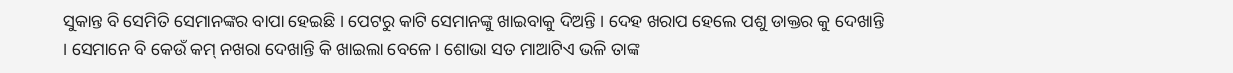ସୁକାନ୍ତ ବି ସେମିତି ସେମାନଙ୍କର ବାପା ହେଇଛି । ପେଟରୁ କାଟି ସେମାନଙ୍କୁ ଖାଇବାକୁ ଦିଅନ୍ତି । ଦେହ ଖରାପ ହେଲେ ପଶୁ ଡାକ୍ତର କୁ ଦେଖାନ୍ତି । ସେମାନେ ବି କେଉଁ କମ୍ ନଖରା ଦେଖାନ୍ତି କି ଖାଇଲା ବେଳେ । ଶୋଭା ସତ ମାଆଟିଏ ଭଳି ତାଙ୍କ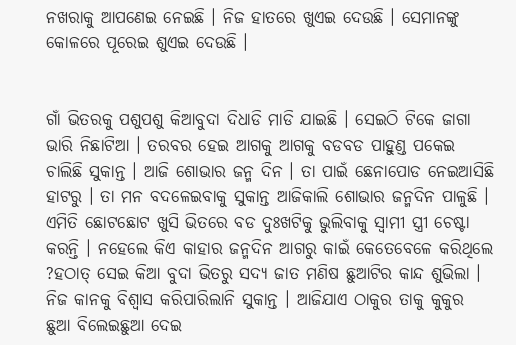ନଖରାକୁ ଆପଣେଇ ନେଇଛି । ନିଜ ହାତରେ ଖୁଏଇ ଦେଉଛି । ସେମାନଙ୍କୁ କୋଳରେ ପୂରେଇ ଶୁଏଇ ଦେଉଛି ।


ଗାଁ ଭିତରକୁ ପଶୁପଶୁ କିଆବୁଦା ଦିଧାଡି ମାଡି ଯାଇଛି । ସେଇଠି ଟିକେ ଜାଗା ଭାରି ନିଛାଟିଆ । ତରବର ହେଇ ଆଗକୁ ଆଗକୁ ବଡବଡ ପାହୁଣ୍ଡ ପକେଇ ଚାଲିଛି ସୁକାନ୍ତ । ଆଜି ଶୋଭାର ଜନ୍ମ ଦିନ । ତା ପାଇଁ ଛେନାପୋଡ ନେଇଆସିଛି ହାଟରୁ । ତା ମନ ବଦଳେଇବାକୁ ସୁକାନ୍ତ ଆଜିକାଲି ଶୋଭାର ଜନ୍ମଦିନ ପାଳୁଛି । ଏମିତି ଛୋଟଛୋଟ ଖୁସି ଭିତରେ ବଡ ଦୁଃଖଟିକୁ ଭୁଲିବାକୁ ସ୍ୱାମୀ ସ୍ତ୍ରୀ ଚେଷ୍ଟା କରନ୍ତି । ନହେଲେ କିଏ କାହାର ଜନ୍ମଦିନ ଆଗରୁ କାଇଁ କେତେବେଳେ କରିଥିଲେ ?ହଠାତ୍ ସେଇ କିଆ ବୁଦା ଭିତରୁ ସଦ୍ୟ ଜାତ ମଣିଷ ଛୁଆଟିର କାନ୍ଦ ଶୁଭିଲା । ନିଜ କାନକୁ ବିଶ୍ବାସ କରିପାରିଲାନି ସୁକାନ୍ତ । ଆଜିଯାଏ ଠାକୁର ତାକୁ କୁକୁର ଛୁଆ ବିଲେଇଛୁଆ ଦେଇ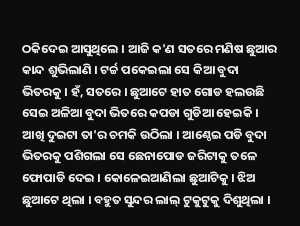ଠକିଦେଇ ଆସୁଥିଲେ । ଆଜି କ'ଣ ସତରେ ମଣିଷ ଛୁଆର କାନ୍ଦ ଶୁଭିଲାଣି । ଟର୍ଚ୍ଚ ପକେଇଲା ସେ କିଆ ବୁଦା ଭିତରକୁ । ହଁ, ସତରେ । ଛୁଆଟେ ହାତ ଗୋଡ ହଲଉଛି ସେଇ ଅଳିଆ ବୁଦା ଭିତରେ କପଡା ଗୁଡିଆ ହେଇକି । ଆଖି ଦୁଇଟା ତା'ର ଚମକି ଉଠିଲା । ଆଣ୍ଠେଇ ପଡି ବୁଦା ଭିତରକୁ ପଶିଗଲା ସେ ଛେନାପୋଡ ଜରିଟାକୁ ତଳେ ଫୋପାଡି ଦେଇ । କୋଳେଇଆଣିଲା ଛୁଆଟିକୁ । ଝିଅ ଛୁଆଟେ ଥିଲା । ବହୁତ ସୁନ୍ଦର ଲାଲ୍ ଟୁକୁଟୁକୁ ଦିଶୁଥିଲା ।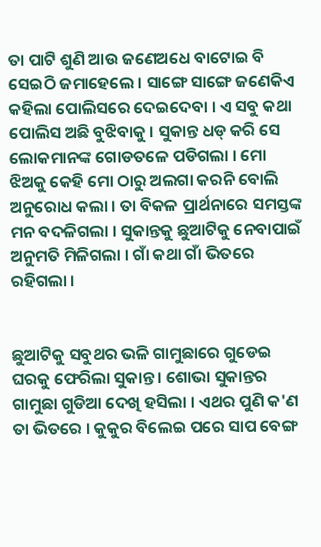ତା ପାଟି ଶୁଣି ଆଉ ଜଣେଅଧେ ବାଟୋଇ ବି ସେଇଠି ଜମାହେଲେ । ସାଙ୍ଗେ ସାଙ୍ଗେ ଜଣେକିଏ କହିଲା ପୋଲିସରେ ଦେଇଦେବା । ଏ ସବୁ କଥା ପୋଲିସ ଅଛି ବୁଝିବାକୁ । ସୁକାନ୍ତ ଧଡ୍ କରି ସେ ଲୋକମାନଙ୍କ ଗୋଡତଳେ ପଡିଗଲା । ମୋ ଝିଅକୁ କେହି ମୋ ଠାରୁ ଅଲଗା କରନି ବୋଲି ଅନୁରୋଧ କଲା । ତା ବିକଳ ପ୍ରାର୍ଥନାରେ ସମସ୍ତଙ୍କ ମନ ବଦଳିଗଲା । ସୁକାନ୍ତକୁ ଛୁଆଟିକୁ ନେବାପାଇଁ ଅନୁମତି ମିଳିଗଲା । ଗାଁ କଥା ଗାଁ ଭିତରେ ରହିଗଲା ।


ଛୁଆଟିକୁ ସବୁଥର ଭଳି ଗାମୁଛାରେ ଗୁଡେଇ ଘରକୁ ଫେରିଲା ସୁକାନ୍ତ । ଶୋଭା ସୁକାନ୍ତର ଗାମୁଛା ଗୁଡିଆ ଦେଖି ହସିଲା । ଏଥର ପୁଣି କ'ଣ ତା ଭିତରେ । କୁକୁର ବିଲେଇ ପରେ ସାପ ବେଙ୍ଗ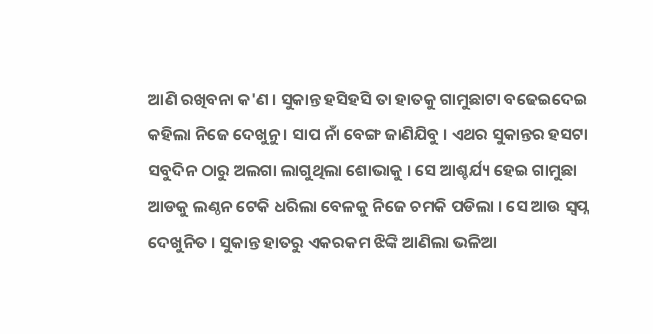ଆଣି ରଖିବନା କ'ଣ । ସୁକାନ୍ତ ହସିହସି ତା ହାତକୁ ଗାମୁଛାଟା ବଢେଇଦେଇ କହିଲା ନିଜେ ଦେଖୁନୁ । ସାପ ନାଁ ବେଙ୍ଗ ଜାଣିଯିବୁ । ଏଥର ସୁକାନ୍ତର ହସଟା ସବୁଦିନ ଠାରୁ ଅଲଗା ଲାଗୁଥିଲା ଶୋଭାକୁ । ସେ ଆଶ୍ଚର୍ଯ୍ୟ ହେଇ ଗାମୁଛା ଆଡକୁ ଲଣ୍ଠନ ଟେକି ଧରିଲା ବେଳକୁ ନିଜେ ଚମକି ପଡିଲା । ସେ ଆଉ ସ୍ୱପ୍ନ ଦେଖୁନିତ । ସୁକାନ୍ତ ହାତରୁ ଏକରକମ ଝିଙ୍କି ଆଣିଲା ଭଳିଆ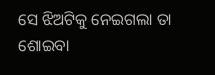ସେ ଝିଅଟିକୁ ନେଇଗଲା ତା ଶୋଇବା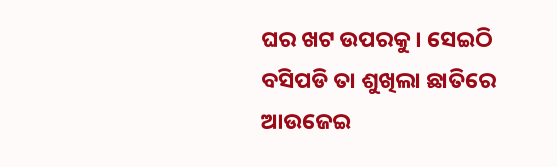ଘର ଖଟ ଉପରକୁ । ସେଇଠି ବସିପଡି ତା ଶୁଖିଲା ଛାତିରେ ଆଉଜେଇ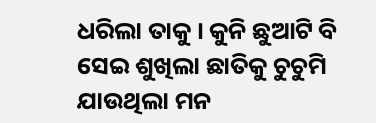ଧରିଲା ତାକୁ । କୁନି ଛୁଆଟି ବି ସେଇ ଶୁଖିଲା ଛାତିକୁ ଚୁଚୁମି ଯାଉଥିଲା ମନ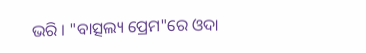ଭରି । "ବାତ୍ସଲ୍ୟ ପ୍ରେମ"ରେ ଓଦା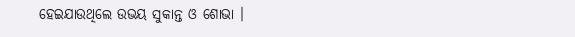ହେଇଯାଉଥିଲେ ଉଭୟ ସୁକାନ୍ତ ଓ ଶୋଭା ।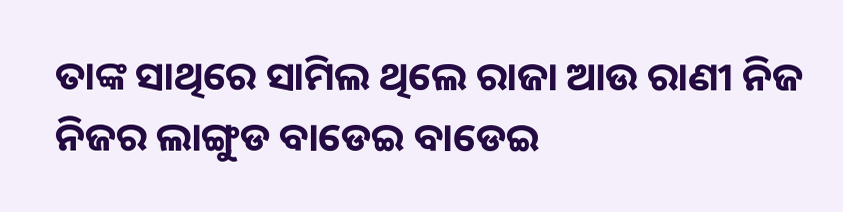ତାଙ୍କ ସାଥିରେ ସାମିଲ ଥିଲେ ରାଜା ଆଉ ରାଣୀ ନିଜ ନିଜର ଲାଙ୍ଗୁଡ ବାଡେଇ ବାଡେଇ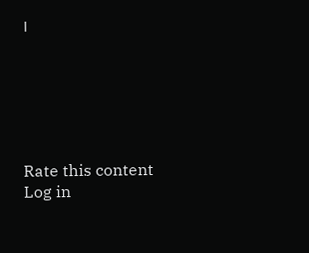।






Rate this content
Log in